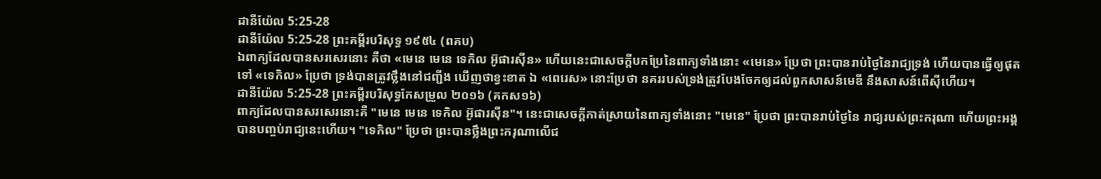ដានីយ៉ែល 5:25-28
ដានីយ៉ែល 5:25-28 ព្រះគម្ពីរបរិសុទ្ធ ១៩៥៤ (ពគប)
ឯពាក្យដែលបានសរសេរនោះ គឺថា «មេនេ មេនេ ទេកិល អ៊ូផារស៊ីន» ហើយនេះជាសេចក្ដីបកប្រែនៃពាក្យទាំងនោះ «មេនេ» ប្រែថា ព្រះបានរាប់ថ្ងៃនៃរាជ្យទ្រង់ ហើយបានធ្វើឲ្យផុតទៅ «ទេកិល» ប្រែថា ទ្រង់បានត្រូវថ្លឹងនៅជញ្ជីង ឃើញថាខ្វះខាត ឯ «ពេរេស» នោះប្រែថា នគររបស់ទ្រង់ត្រូវបែងចែកឲ្យដល់ពួកសាសន៍មេឌី នឹងសាសន៍ពើស៊ីហើយ។
ដានីយ៉ែល 5:25-28 ព្រះគម្ពីរបរិសុទ្ធកែសម្រួល ២០១៦ (គកស១៦)
ពាក្យដែលបានសរសេរនោះគឺ "មេនេ មេនេ ទេកិល អ៊ូផារស៊ីន"។ នេះជាសេចក្ដីកាត់ស្រាយនៃពាក្យទាំងនោះ "មេនេ" ប្រែថា ព្រះបានរាប់ថ្ងៃនៃ រាជ្យរបស់ព្រះករុណា ហើយព្រះអង្គបានបញ្ចប់រាជ្យនេះហើយ។ "ទេកិល" ប្រែថា ព្រះបានថ្លឹងព្រះករុណាលើជ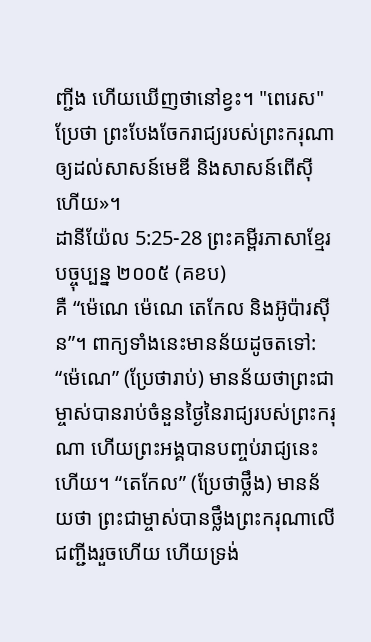ញ្ជីង ហើយឃើញថានៅខ្វះ។ "ពេរេស" ប្រែថា ព្រះបែងចែករាជ្យរបស់ព្រះករុណា ឲ្យដល់សាសន៍មេឌី និងសាសន៍ពើស៊ីហើយ»។
ដានីយ៉ែល 5:25-28 ព្រះគម្ពីរភាសាខ្មែរបច្ចុប្បន្ន ២០០៥ (គខប)
គឺ “ម៉េណេ ម៉េណេ តេកែល និងអ៊ូប៉ារស៊ីន”។ ពាក្យទាំងនេះមានន័យដូចតទៅ: “ម៉េណេ” (ប្រែថារាប់) មានន័យថាព្រះជាម្ចាស់បានរាប់ចំនួនថ្ងៃនៃរាជ្យរបស់ព្រះករុណា ហើយព្រះអង្គបានបញ្ចប់រាជ្យនេះហើយ។ “តេកែល” (ប្រែថាថ្លឹង) មានន័យថា ព្រះជាម្ចាស់បានថ្លឹងព្រះករុណាលើជញ្ជីងរួចហើយ ហើយទ្រង់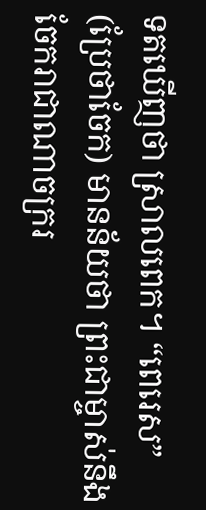ទតឃើញថា ស្រាលពេក។ “ពេរេស” (ប្រែថាចែក) មានន័យថា ព្រះជាម្ចាស់នឹងចែករាជាណាចក្ររ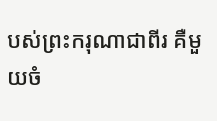បស់ព្រះករុណាជាពីរ គឺមួយចំ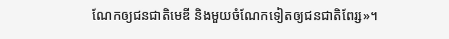ណែកឲ្យជនជាតិមេឌី និងមួយចំណែកទៀតឲ្យជនជាតិពែរ្ស»។